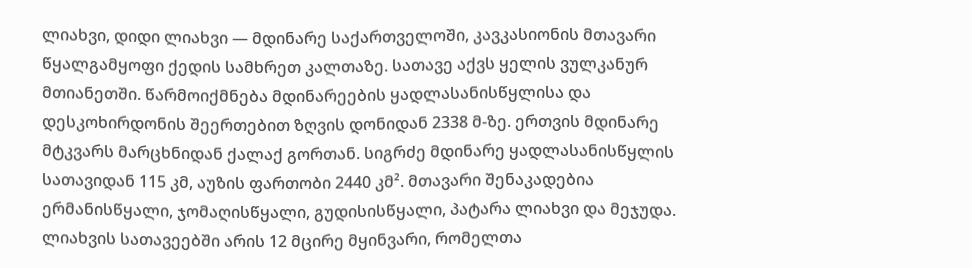ლიახვი, დიდი ლიახვი — მდინარე საქართველოში, კავკასიონის მთავარი წყალგამყოფი ქედის სამხრეთ კალთაზე. სათავე აქვს ყელის ვულკანურ მთიანეთში. წარმოიქმნება მდინარეების ყადლასანისწყლისა და დესკოხირდონის შეერთებით ზღვის დონიდან 2338 მ-ზე. ერთვის მდინარე მტკვარს მარცხნიდან ქალაქ გორთან. სიგრძე მდინარე ყადლასანისწყლის სათავიდან 115 კმ, აუზის ფართობი 2440 კმ². მთავარი შენაკადებია ერმანისწყალი, ჯომაღისწყალი, გუდისისწყალი, პატარა ლიახვი და მეჯუდა. ლიახვის სათავეებში არის 12 მცირე მყინვარი, რომელთა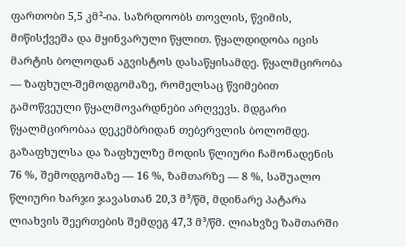ფართობი 5,5 კმ²-ია. საზრდოობს თოვლის, წვიმის, მიწისქვეშა და მყინვარული წყლით. წყალდიდობა იცის მარტის ბოლოდან აგვისტოს დასაწყისამდე. წყალმცირობა — ზაფხულ-შემოდგომაზე, რომელსაც წვიმებით გამოწვეული წყალმოვარდნები არღვევს. მდგარი წყალმცირობაა დეკემბრიდან თებერვლის ბოლომდე. გაზაფხულსა და ზაფხულზე მოდის წლიური ჩამონადენის 76 %, შემოდგომაზე — 16 %, ზამთარზე — 8 %, საშუალო წლიური ხარჯი ჯავასთან 20,3 მ³/წმ, მდინარე პატარა ლიახვის შეერთების შემდეგ 47,3 მ³/წმ. ლიახვზე ზამთარში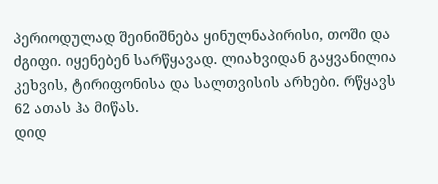პერიოდულად შეინიშნება ყინულნაპირისი, თოში და ძგიფი. იყენებენ სარწყავად. ლიახვიდან გაყვანილია კეხვის, ტირიფონისა და სალთვისის არხები. რწყავს 62 ათას ჰა მიწას.
დიდ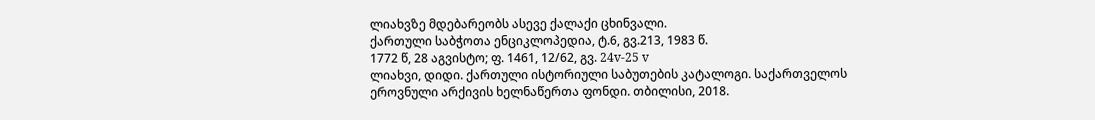ლიახვზე მდებარეობს ასევე ქალაქი ცხინვალი.
ქართული საბჭოთა ენციკლოპედია, ტ.6, გვ.213, 1983 წ.
1772 წ, 28 აგვისტო; ფ. 1461, 12/62, გვ. 24v-25 v
ლიახვი, დიდი. ქართული ისტორიული საბუთების კატალოგი. საქართველოს ეროვნული არქივის ხელნაწერთა ფონდი. თბილისი, 2018.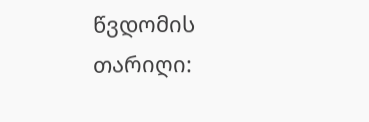წვდომის თარიღი: